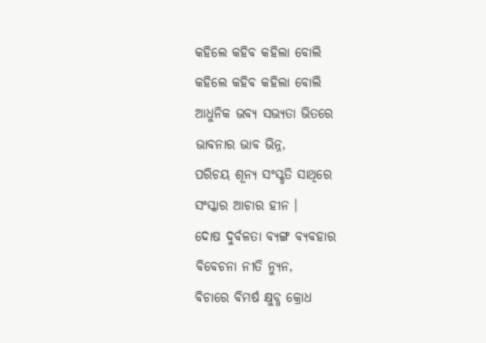କହିଲେ କହିବ କହିଲା ବୋଲି
କହିଲେ କହିବ କହିଲା ବୋଲି
ଆଧୁନିକ ଭବ୍ଯ ସଭ୍ୟତା ଭିତରେ
ଭାବନାର ଭାବ ଭିନ୍ନ,
ପରିଚୟ ଶୂନ୍ଯ ସଂସ୍କୃତି ସାଥିରେ
ସଂସ୍କାର ଆଚାର ହୀନ ।
ଦୋଷ ଦୁର୍ବଳତା ବ୍ୟଙ୍ଗ ବ୍ୟବହାର
ବିବେଚନା ନୀତି ନ୍ୟୁନ,
ବିଚାରେ ବିମର୍ଷ କ୍ଷୁବ୍ଧ କ୍ରୋଧ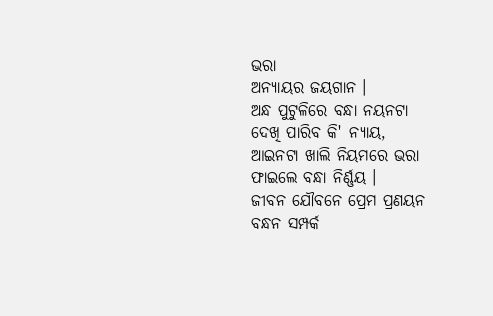ଭରା
ଅନ୍ୟାୟର ଜୟଗାନ ।
ଅନ୍ଧ ପୁଟୁଳିରେ ବନ୍ଧା ନୟନଟା
ଦେଖି ପାରିବ କି' ନ୍ୟାୟ,
ଆଇନଟା ଖାଲି ନିୟମରେ ଭରା
ଫାଇଲେ ବନ୍ଧା ନିର୍ଣ୍ଣୟ ।
ଜୀବନ ଯୌବନେ ପ୍ରେମ ପ୍ରଣୟନ
ବନ୍ଧନ ସମ୍ପର୍କ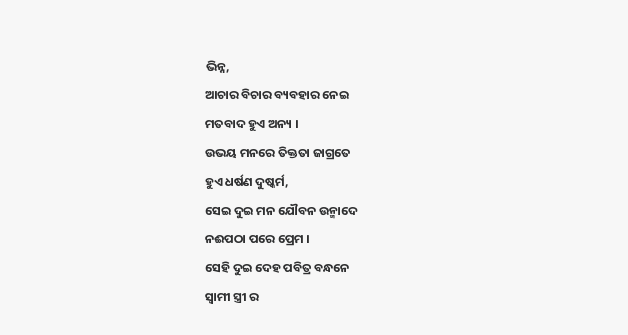ଭିନ୍ନ,
ଆଚାର ବିଚାର ବ୍ୟବହାର ନେଇ
ମତବାଦ ହୁଏ ଅନ୍ୟ ।
ଉଭୟ ମନରେ ତିକ୍ତତା ଜାଗ୍ରତେ
ହୁଏ ଧର୍ଷଣ ଦୁଷ୍କର୍ମ,
ସେଇ ଦୁଇ ମନ ଯୌବନ ଉନ୍ମାଦେ
ନଈପଠା ପରେ ପ୍ରେମ ।
ସେହି ଦୁଇ ଦେହ ପବିତ୍ର ବନ୍ଧନେ
ସ୍ବାମୀ ସ୍ତ୍ରୀ ର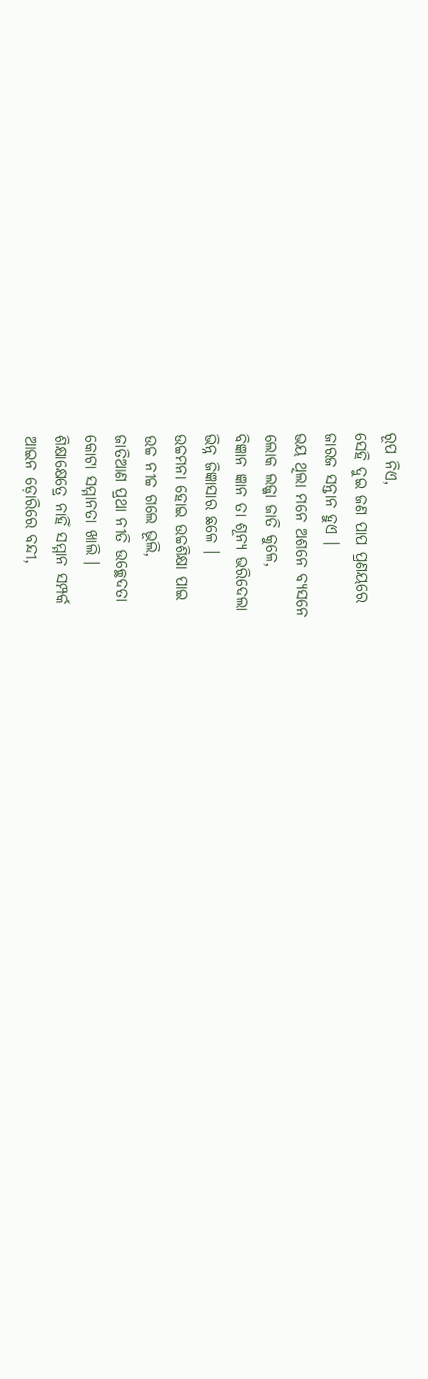ରୂପ ନିଏ,
ସେହି ଦୁଇ ଜଣ ପାପ ପ୍ରଣୟରେ
ଜାରଜ ସନ୍ତାନ ହୁଏ ।
ଭୟ ଥିଲା ମନେ ଅଶନେ ବ୍ଯସନେ
ଲୋକ ଲଜ୍ଜା ଜାତି କୁଳେ,
ବିଜ୍ଞାନ ଜ୍ଞାନ ତା ଶୂନ୍ଯ ଭରିଦେଲା
ଭିନ୍ନ ଜିଜ୍ଞାସାର ଛଳେ ।
ଉଚ୍ଚମନା ହୋଇ ଉଚ୍ଚଶିକ୍ଷା ପାଇ
ଉଚ୍ଚ ନୀଚ୍ଚ ଗଲେ ଭୂଲି,
ଜାତିଆଣ ପ୍ରଥା ନୀତି ଉଚ୍ଛେଦତା
କୋଟା ସମ୍ମାନତା ଖାଲି ।
ଶିକ୍ଷାକ୍ଷେତ୍ରେ ନାହିଁ ସମ୍ମାନ ସମ୍ପର୍କ
ଆଇନ ଡ଼ୋରିରେ ବନ୍ଦୀ,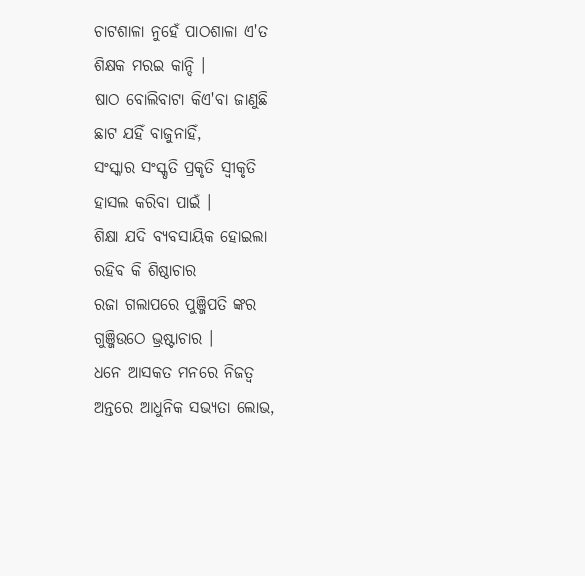ଚାଟଶାଳା ନୁହେଁ ପାଠଶାଳା ଏ'ତ
ଶିକ୍ଷକ ମରଇ କାନ୍ଦି ।
ଷାଠ ବୋଲିବାଟା କିଏ'ବା ଜାଣୁଛି
ଛାଟ ଯହିଁ ବାଜୁନାହିଁ,
ସଂସ୍କାର ସଂସ୍କୃତି ପ୍ରକୃତି ସ୍ବୀକୃତି
ହାସଲ କରିବା ପାଇଁ ।
ଶିକ୍ଷା ଯଦି ବ୍ୟବସାୟିକ ହୋଇଲା
ରହିବ କି ଶିଷ୍ଠାଚାର
ରଜା ଗଲାପରେ ପୁଞ୍ଜିପତି ଙ୍କର
ଗୁଞ୍ଜିଉଠେ ଭ୍ରଷ୍ଟାଚାର ।
ଧନେ ଆସକତ ମନରେ ନିଜତ୍ବ
ଅନ୍ତରେ ଆଧୁନିକ ସଭ୍ୟତା ଲୋଭ,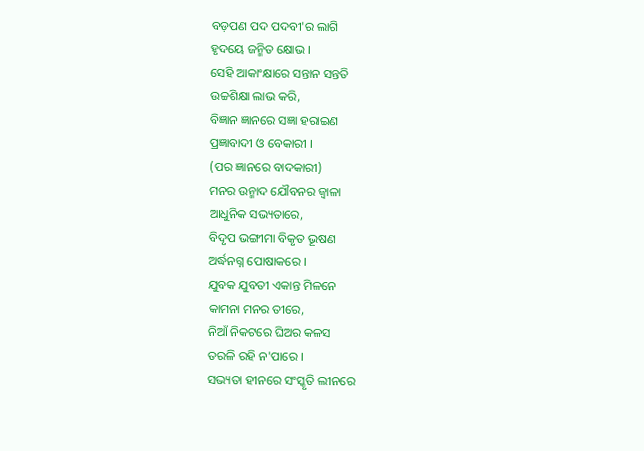ବଡ଼ପଣ ପଦ ପଦବୀ'ର ଲାଗି
ହୃଦୟେ ଜନ୍ମିତ କ୍ଷୋଭ ।
ସେହି ଆକାଂକ୍ଷାରେ ସନ୍ତାନ ସନ୍ତତି
ଉଚ୍ଚଶିକ୍ଷା ଲାଭ କରି,
ବିଜ୍ଞାନ ଜ୍ଞାନରେ ସଜ୍ଞା ହରାଇଣ
ପ୍ରଜ୍ଞାବାଦୀ ଓ ବେକାରୀ ।
(ପର ଜ୍ଞାନରେ ବାଦକାରୀ)
ମନର ଉନ୍ମାଦ ଯୌବନର ଜ୍ବାଳା
ଆଧୁନିକ ସଭ୍ୟତାରେ,
ବିଦୃପ ଭଙ୍ଗୀମା ବିକୃତ ଭୂଷଣ
ଅର୍ଦ୍ଧନଗ୍ନ ପୋଷାକରେ ।
ଯୁବକ ଯୁବତୀ ଏକାନ୍ତ ମିଳନେ
କାମନା ମନର ତୀରେ,
ନିଆଁ ନିକଟରେ ଘିଅର କଳସ
ତରଳି ରହି ନ'ପାରେ ।
ସଭ୍ୟତା ହୀନରେ ସଂସ୍କୃତି ଲୀନରେ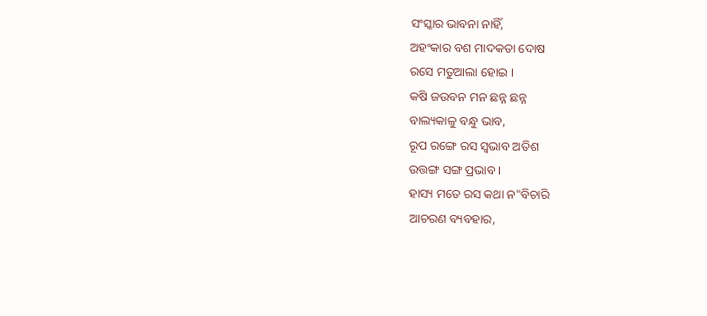ସଂସ୍କାର ଭାବନା ନାହିଁ,
ଅହଂକାର ବଶ ମାଦକତା ଦୋଷ
ରସେ ମତୁଆଲା ହୋଇ ।
କଷି ଜଉବନ ମନ ଛନ୍ନ ଛନ୍ନ
ବାଲ୍ୟକାଳୁ ବନ୍ଧୁ ଭାବ,
ରୂପ ରଙ୍ଗେ ରସ ସ୍ବଭାବ ଅତିଶ
ଉତ୍ତଙ୍ଗ ସଙ୍ଗ ପ୍ରଭାବ ।
ହାସ୍ୟ ମତେ ରସ କଥା ନ"ବିଚାରି
ଆଚରଣ ବ୍ୟବହାର,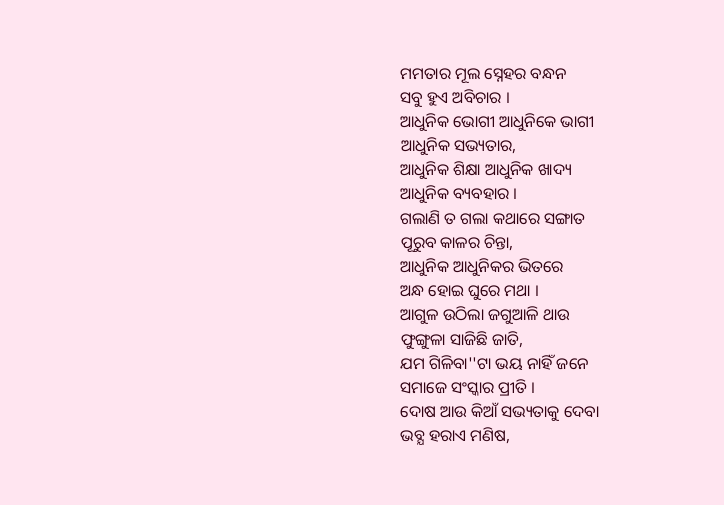ମମତାର ମୂଲ ସ୍ନେହର ବନ୍ଧନ
ସବୁ ହୁଏ ଅବିଚାର ।
ଆଧୁନିକ ଭୋଗୀ ଆଧୁନିକେ ଭାଗୀ
ଆଧୁନିକ ସଭ୍ୟତାର,
ଆଧୁନିକ ଶିକ୍ଷା ଆଧୁନିକ ଖାଦ୍ୟ
ଆଧୁନିକ ବ୍ୟବହାର ।
ଗଲାଣି ତ ଗଲା କଥାରେ ସଙ୍ଗାତ
ପୂରୁବ କାଳର ଚିନ୍ତା,
ଆଧୁନିକ ଆଧୁନିକର ଭିତରେ
ଅନ୍ଧ ହୋଇ ଘୁରେ ମଥା ।
ଆଗୁଳ ଉଠିଲା ଜଗୁଆଳି ଥାଉ
ଫୁଙ୍ଗୁଳା ସାଜିଛି ଜାତି,
ଯମ ଗିଳିବା''ଟା ଭୟ ନାହିଁ ଜନେ
ସମାଜେ ସଂସ୍କାର ପ୍ରୀତି ।
ଦୋଷ ଆଉ କିଆଁ ସଭ୍ୟତାକୁ ଦେବା
ଭବ୍ଯ ହରାଏ ମଣିଷ,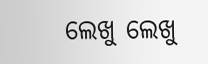ଲେଖୁ ଲେଖୁ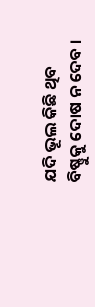ଯଦି ଭୂଲ କିଛି ଥିବ
ବିଷ୍ଣୁକୁ ଦୋଷ ନ ଦେବ ।